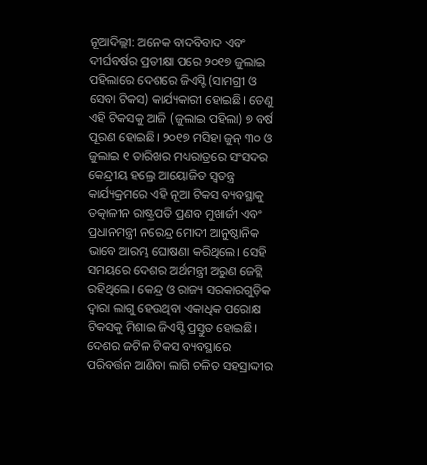ନୂଆଦିଲ୍ଲୀ: ଅନେକ ବାଦବିବାଦ ଏବଂ ଦୀର୍ଘବର୍ଷର ପ୍ରତୀକ୍ଷା ପରେ ୨୦୧୭ ଜୁଲାଇ ପହିଲାରେ ଦେଶରେ ଜିଏସ୍ଟି (ସାମଗ୍ରୀ ଓ ସେବା ଟିକସ) କାର୍ଯ୍ୟକାରୀ ହୋଇଛି। ତେଣୁ ଏହି ଟିକସକୁ ଆଜି (ଜୁଲାଇ ପହିଲା) ୭ ବର୍ଷ ପୂରଣ ହୋଇଛି। ୨୦୧୭ ମସିହା ଜୁନ୍ ୩୦ ଓ ଜୁଲାଇ ୧ ତାରିଖର ମଧ୍ୟରାତ୍ରରେ ସଂସଦର କେନ୍ଦ୍ରୀୟ ହଲ୍ରେ ଆୟୋଜିତ ସ୍ବତନ୍ତ୍ର କାର୍ଯ୍ୟକ୍ରମରେ ଏହି ନୂଆ ଟିକସ ବ୍ୟବସ୍ଥାକୁ ତତ୍କାଳୀନ ରାଷ୍ଟ୍ରପତି ପ୍ରଣବ ମୁଖାର୍ଜୀ ଏବଂ ପ୍ରଧାନମନ୍ତ୍ରୀ ନରେନ୍ଦ୍ର ମୋଦୀ ଆନୁଷ୍ଠାନିକ ଭାବେ ଆରମ୍ଭ ଘୋଷଣା କରିଥିଲେ। ସେହି ସମୟରେ ଦେଶର ଅର୍ଥମନ୍ତ୍ରୀ ଅରୁଣ ଜେଟ୍ଲି ରହିଥିଲେ। କେନ୍ଦ୍ର ଓ ରାଜ୍ୟ ସରକାରଗୁଡ଼ିକ ଦ୍ବାରା ଲାଗୁ ହେଉଥିବା ଏକାଧିକ ପରୋକ୍ଷ ଟିକସକୁ ମିଶାଇ ଜିଏସ୍ଟି ପ୍ରସ୍ତୁତ ହୋଇଛି।
ଦେଶର ଜଟିଳ ଟିକସ ବ୍ୟବସ୍ଥାରେ ପରିବର୍ତ୍ତନ ଆଣିବା ଲାଗି ଚଳିତ ସହସ୍ରାଦ୍ଦୀର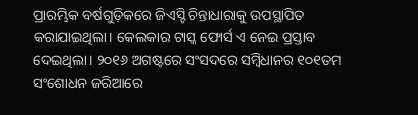ପ୍ରାରମ୍ଭିକ ବର୍ଷଗୁଡ଼ିକରେ ଜିଏସ୍ଟି ଚିନ୍ତାଧାରାକୁ ଉପସ୍ଥାପିତ କରାଯାଇଥିଲା। କେଲକାର ଟାସ୍କ ଫୋର୍ସ ଏ ନେଇ ପ୍ରସ୍ତାବ ଦେଇଥିଲା। ୨୦୧୬ ଅଗଷ୍ଟରେ ସଂସଦରେ ସମ୍ବିଧାନର ୧୦୧ତମ ସଂଶୋଧନ ଜରିଆରେ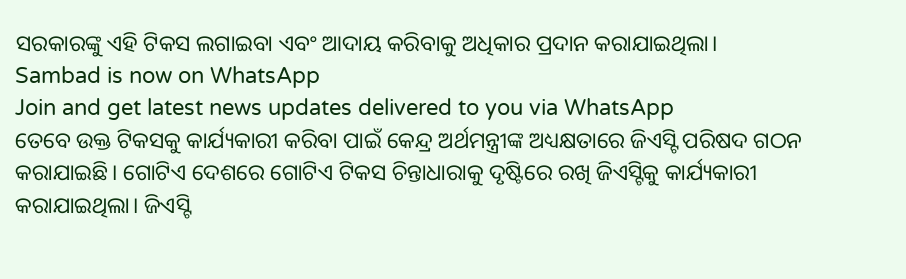ସରକାରଙ୍କୁ ଏହି ଟିକସ ଲଗାଇବା ଏବଂ ଆଦାୟ କରିବାକୁ ଅଧିକାର ପ୍ରଦାନ କରାଯାଇଥିଲା।
Sambad is now on WhatsApp
Join and get latest news updates delivered to you via WhatsApp
ତେବେ ଉକ୍ତ ଟିକସକୁ କାର୍ଯ୍ୟକାରୀ କରିବା ପାଇଁ କେନ୍ଦ୍ର ଅର୍ଥମନ୍ତ୍ରୀଙ୍କ ଅଧ୍ୟକ୍ଷତାରେ ଜିଏସ୍ଟି ପରିଷଦ ଗଠନ କରାଯାଇଛି। ଗୋଟିଏ ଦେଶରେ ଗୋଟିଏ ଟିକସ ଚିନ୍ତାଧାରାକୁ ଦୃଷ୍ଟିରେ ରଖି ଜିଏସ୍ଟିକୁ କାର୍ଯ୍ୟକାରୀ କରାଯାଇଥିଲା। ଜିଏସ୍ଟି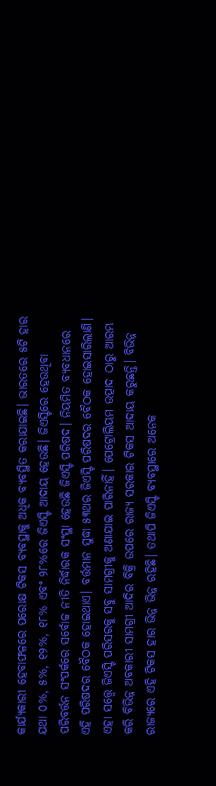କାର୍ଯ୍ୟକାରୀ ହେବାଫଳରେ ପରୋକ୍ଷ ଟିକସ ବ୍ୟବସ୍ଥାକୁ ଅଧିକ ବ୍ୟବସ୍ଥିତ କରାଯାଇଛି। ଭାରତରେ ୫ଟି ହାର ଯଥା ୦%, ୫%, ୧୨%, ୧୮% ଏବଂ ୨୮%ରେ ଜିଏସ୍ଟି ଆଦାୟ ହେଉଛି। ଜିଏସ୍ଟିରେ ହେଉଥିବା ପରିବର୍ତ୍ତନ ସଂପର୍କରେ ସର୍ବୋଚ୍ଚ ନୀତି ନିର୍ଦ୍ଧାରକ ସଂସ୍ଥା ହେଉଛି ଜିଏସ୍ଟି ପରିଷଦ। ନିୟମିତ ବ୍ୟବଧାନରେ ଏହି ପରିଷଦର ବୈଠକ ହୋଇଥାଏ। ବର୍ତ୍ତମାନ ସୁଦ୍ଧା ୫୩ଥର ଜିଏସ୍ଟି ପରିଷଦର ବୈଠକ ହୋଇସାରିଲାଣି।
ଏହା ସତ୍ତ୍ବେ ଜିଏସ୍ଟି ପରିସରକୁ ସବୁ ସାମଗ୍ରୀକୁ ଅଣାଯାଇ ପାରିନାହିଁ। ପେଟ୍ରୋଲିୟମ ଉତ୍ପାଦ ଠାରୁ ଆରମ୍ଭ କରି ବିଭିନ୍ନ ଅବକାରୀ ସାମଗ୍ରୀ ଆଦିର ବିକ୍ରି ଉପରେ ରାଜ୍ୟ ସରକାର ଟିକସ ଆଦାୟ କରୁଛନ୍ତି। ବିଭିନ୍ନ ରାଜ୍ୟରେ ଏହି ଟିକସ ହାର ଭିନ୍ନ ଭିନ୍ନ ରହିଛି। ତଥାପି ଜିଏସ୍ଟି ବ୍ୟବସ୍ଥାରେ ଅନେକ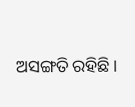ଅସଙ୍ଗତି ରହିଛି।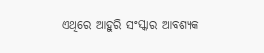ଏଥିରେ ଆହୁରି ସଂସ୍କାର ଆବଶ୍ୟକ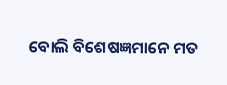ବୋଲି ବିଶେଷଜ୍ଞମାନେ ମତ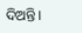ଦିଅନ୍ତି।